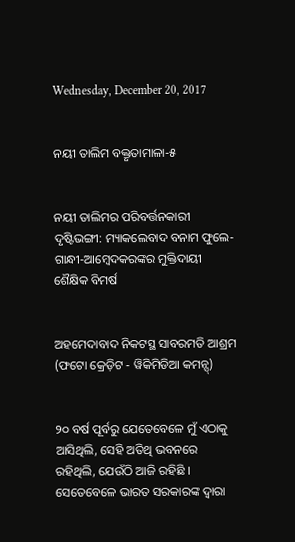Wednesday, December 20, 2017


ନୟୀ ତାଲିମ ବକ୍ତୃତାମାଳା-୫


ନୟୀ ତାଲିମର ପରିବର୍ତ୍ତନକାରୀ ଦୃଷ୍ଟିଭଙ୍ଗୀ: ମ୍ୟାକଲେବାଦ ବନାମ ଫୁଲେ-ଗାନ୍ଧୀ-ଆମ୍ବେଦକରଙ୍କର ମୁକ୍ତିଦାୟୀ ଶୈକ୍ଷିକ ବିମର୍ଷ


ଅହମେଦାବାଦ ନିକଟସ୍ଥ ସାବରମତି ଆଶ୍ରମ (ଫଟୋ କ୍ରେଡ଼ିଟ - ୱିକିମିଡିଆ କମନ୍ସ୍)


୨୦ ବର୍ଷ ପୂର୍ବରୁ ଯେତେବେଳେ ମୁଁ ଏଠାକୁ ଆସିଥିଲି, ସେହି ଅତିଥି ଭବନରେ ରହିଥିଲି, ଯେଉଁଠି ଆଜି ରହିଛି । ସେତେବେଳେ ଭାରତ ସରକାରଙ୍କ ଦ୍ୱାରା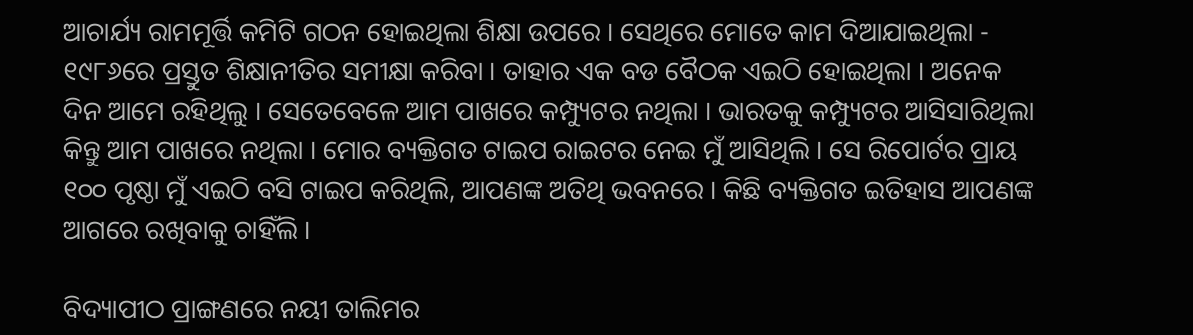ଆଚାର୍ଯ୍ୟ ରାମମୂର୍ତ୍ତି କମିଟି ଗଠନ ହୋଇଥିଲା ଶିକ୍ଷା ଉପରେ । ସେଥିରେ ମୋତେ କାମ ଦିଆଯାଇଥିଲା - ୧୯୮୬ରେ ପ୍ରସ୍ତୁତ ଶିକ୍ଷାନୀତିର ସମୀକ୍ଷା କରିବା । ତାହାର ଏକ ବଡ ବୈଠକ ଏଇଠି ହୋଇଥିଲା । ଅନେକ ଦିନ ଆମେ ରହିଥିଲୁ । ସେତେବେଳେ ଆମ ପାଖରେ କମ୍ପ୍ୟୁଟର ନଥିଲା । ଭାରତକୁ କମ୍ପ୍ୟୁଟର ଆସିସାରିଥିଲା କିନ୍ତୁ ଆମ ପାଖରେ ନଥିଲା । ମୋର ବ୍ୟକ୍ତିଗତ ଟାଇପ ରାଇଟର ନେଇ ମୁଁ ଆସିଥିଲି । ସେ ରିପୋର୍ଟର ପ୍ରାୟ ୧୦୦ ପୃଷ୍ଠା ମୁଁ ଏଇଠି ବସି ଟାଇପ କରିଥିଲି, ଆପଣଙ୍କ ଅତିଥି ଭବନରେ । କିଛି ବ୍ୟକ୍ତିଗତ ଇତିହାସ ଆପଣଙ୍କ ଆଗରେ ରଖିବାକୁ ଚାହିଁଲି ।

ବିଦ୍ୟାପୀଠ ପ୍ରାଙ୍ଗଣରେ ନୟୀ ତାଲିମର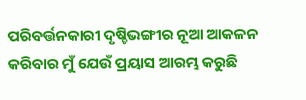ପରିବର୍ତ୍ତନକାରୀ ଦୃଷ୍ଚିଭଙ୍ଗୀର ନୂଆ ଆକଳନ କରିବାର ମୁଁ ଯେଉଁ ପ୍ରୟାସ ଆରମ୍ଭ କରୁଛି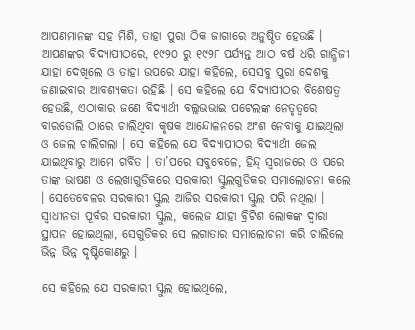ଆପଣମାନଙ୍କ ସହ ମିଶି, ତାହା ପୁରା ଠିକ ଜାଗାରେ ଅନୁଷ୍ଠିତ ହେଉଛି । ଆପଣଙ୍କର ବିଦ୍ୟାପୀଠରେ, ୧୯୨୦ ରୁ ୧୯୨୮ ପର୍ଯ୍ୟନ୍ତ ଆଠ ବର୍ଷ ଧରି ଗାନ୍ଧିଜୀ ଯାହା ଦେଖିଲେ ଓ ତାହା ଉପରେ ଯାହା କହିଲେ, ସେସବୁ ପୁରା ଦେଶକୁ ଜଣାଇବାର ଆବଶ୍ୟକତା ରହିଛି । ସେ କହିଲେ ଯେ ବିଦ୍ୟାପୀଠର ବିଶେଷତ୍ୱ ହେଉଛି, ଏଠାକାର ଜଣେ ବିଦ୍ୟାର୍ଥୀ ବଲ୍ଲଭଭାଇ ପଟେଲଙ୍କ ନେତୃତ୍ୱରେ ବାରଡୋଲି ଠାରେ ଚାଲିଥିବା କୃଷକ ଆନ୍ଦୋଳନରେ ଅଂଶ ନେବାକୁ ଯାଇଥିଲା ଓ ଜେଲ ଚାଲିଗଲା । ସେ କହିଲେ ଯେ ବିଦ୍ୟାପୀଠର ବିଦ୍ୟାର୍ଥୀ ଜେଲ ଯାଇଥିବାରୁ ଆମେ ଗର୍ବିତ । ତା’ପରେ ସବୁବେଳେ, ହିନ୍ଦ୍ ସ୍ୱରାଜରେ ଓ ପରେ ତାଙ୍କ ଭାଷଣ ଓ ଲେଖାଗୁଡିକରେ ସରକାରୀ ସ୍କୁଲଗୁଡିକର ସମାଲୋଚନା କଲେ । ସେତେବେଳର ସରକାରୀ ସ୍କୁଲ ଆଜିର ସରକାରୀ ସ୍କୁଲ ପରି ନଥିଲା । ସ୍ୱାଧୀନତା ପୂର୍ବର ସରକାରୀ ସ୍କୁଲ, କଲେଜ ଯାହା ବ୍ରିଟିଶ ଲୋକଙ୍କ ଦ୍ୱାରା ସ୍ଥାପନ ହୋଇଥିଲା, ସେଗୁଡିକର ସେ ଲଗାତାର ସମାଲୋଚନା କରି ଚାଲିଲେ ଭିନ୍ନ ଭିନ୍ନ ଦୃଷ୍ଟିକୋଣରୁ ।

ସେ କହିଲେ ଯେ ସରକାରୀ ସ୍କୁଲ ହୋଇଥିଲେ,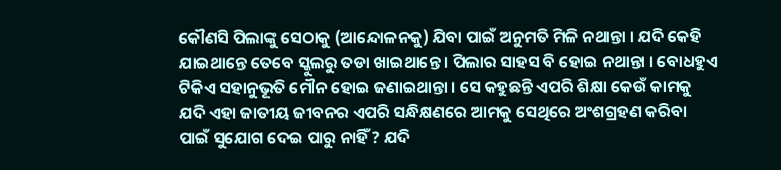କୌଣସି ପିଲାଙ୍କୁ ସେଠାକୁ (ଆନ୍ଦୋଳନକୁ) ଯିବା ପାଇଁ ଅନୁମତି ମିଳି ନଥାନ୍ତା । ଯଦି କେହି ଯାଇଥାନ୍ତେ ତେବେ ସ୍କୁଲରୁ ତଡା ଖାଇଥାନ୍ତେ । ପିଲାର ସାହସ ବି ହୋଇ ନଥାନ୍ତା । ବୋଧହୁଏ ଟିକିଏ ସହାନୁଭୂତି ମୌନ ହୋଇ ଜଣାଇଥାନ୍ତା । ସେ କହୁଛନ୍ତି ଏପରି ଶିକ୍ଷା କେଉଁ କାମକୁ ଯଦି ଏହା ଜାତୀୟ ଜୀବନର ଏପରି ସନ୍ଧିକ୍ଷଣରେ ଆମକୁ ସେଥିରେ ଅଂଶଗ୍ରହଣ କରିବା ପାଇଁ ସୁଯୋଗ ଦେଇ ପାରୁ ନାହିଁ ? ଯଦି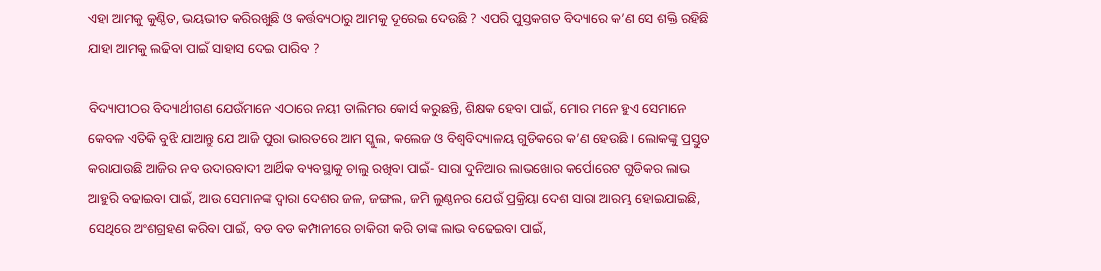ଏହା ଆମକୁ କୁଣ୍ଠିତ, ଭୟଭୀତ କରିରଖୁଛି ଓ କର୍ତ୍ତବ୍ୟଠାରୁ ଆମକୁ ଦୂରେଇ ଦେଉଛି ? ଏପରି ପୁସ୍ତକଗତ ବିଦ୍ୟାରେ କ’ଣ ସେ ଶକ୍ତି ରହିଛି ଯାହା ଆମକୁ ଲଢିବା ପାଇଁ ସାହାସ ଦେଇ ପାରିବ ?

ବିଦ୍ୟାପୀଠର ବିଦ୍ୟାର୍ଥୀଗଣ ଯେଉଁମାନେ ଏଠାରେ ନୟୀ ତାଲିମର କୋର୍ସ କରୁଛନ୍ତି, ଶିକ୍ଷକ ହେବା ପାଇଁ, ମୋର ମନେ ହୁଏ ସେମାନେ କେବଳ ଏତିକି ବୁଝି ଯାଆନ୍ତୁ ଯେ ଆଜି ପୁରା ଭାରତରେ ଆମ ସ୍କୁଲ, କଲେଜ ଓ ବିଶ୍ୱବିଦ୍ୟାଳୟ ଗୁଡିକରେ କ’ଣ ହେଉଛି । ଲୋକଙ୍କୁ ପ୍ରସ୍ତୁତ କରାଯାଉଛି ଆଜିର ନବ ଉଦାରବାଦୀ ଆର୍ଥିକ ବ୍ୟବସ୍ଥାକୁ ଚାଲୁ ରଖିବା ପାଇଁ- ସାରା ଦୁନିଆର ଲାଭଖୋର କର୍ପୋରେଟ ଗୁଡିକର ଲାଭ ଆହୁରି ବଢାଇବା ପାଇଁ, ଆଉ ସେମାନଙ୍କ ଦ୍ୱାରା ଦେଶର ଜଳ, ଜଙ୍ଗଲ, ଜମି ଲୁଣ୍ଠନର ଯେଉଁ ପ୍ରକ୍ରିୟା ଦେଶ ସାରା ଆରମ୍ଭ ହୋଇଯାଇଛି, ସେଥିରେ ଅଂଶଗ୍ରହଣ କରିବା ପାଇଁ, ବଡ ବଡ କମ୍ପାନୀରେ ଚାକିରୀ କରି ତାଙ୍କ ଲାଭ ବଢେଇବା ପାଇଁ,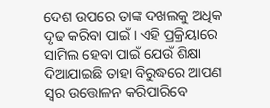ଦେଶ ଉପରେ ତାଙ୍କ ଦଖଲକୁ ଅଧିକ ଦୃଢ କରିବା ପାଇଁ । ଏହି ପ୍ରକ୍ରିୟାରେ ସାମିଲ ହେବା ପାଇଁ ଯେଉଁ ଶିକ୍ଷା ଦିଆଯାଇଛି ତାହା ବିରୁଦ୍ଧରେ ଆପଣ ସ୍ୱର ଉତ୍ତୋଳନ କରିପାରିବେ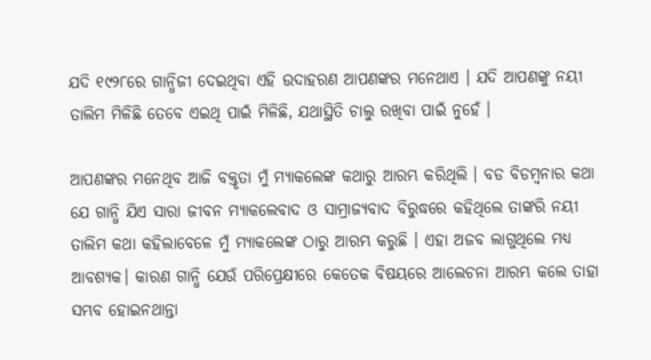ଯଦି ୧୯୨୮ରେ ଗାନ୍ଧିଜୀ ଦେଇଥିବା ଏହି ଉଦାହରଣ ଆପଣଙ୍କର ମନେଥାଏ । ଯଦି ଆପଣଙ୍କୁ ନୟୀ ତାଲିମ ମିଳିଛି ତେବେ ଏଇଥି ପାଇଁ ମିଳିଛି, ଯଥାସ୍ଥିତି ଚାଲୁ ରଖିବା ପାଇଁ ନୁହେଁ ।

ଆପଣଙ୍କର ମନେଥିବ ଆଜି ବକ୍ତୃତା ମୁଁ ମ୍ୟାକଲେଙ୍କ କଥାରୁ ଆରମ୍ଭ କରିଥିଲି । ବଡ ବିଡମ୍ବନାର କଥା ଯେ ଗାନ୍ଧି ଯିଏ ସାରା ଜୀବନ ମ୍ୟାକଲେବାଦ ଓ ସାମ୍ରାଜ୍ୟବାଦ ବିରୁଦ୍ଧରେ କହିଥିଲେ ତାଙ୍କରି ନୟୀ ତାଲିମ କଥା କହିଲାବେଳେ ମୁଁ ମ୍ୟାକଲେଙ୍କ ଠାରୁ ଆରମ୍ଭ କରୁଛି । ଏହା ଅଜବ ଲାଗୁଥିଲେ ମଧ୍ୟ ଆବଶ୍ୟକ। କାରଣ ଗାନ୍ଧି ଯେଉଁ ପରିପ୍ରେକ୍ଷୀରେ କେତେକ ବିଷୟରେ ଆଲେଚନା ଆରମ୍ଭ କଲେ ତାହା ସମ୍ଭବ ହୋଇନଥାନ୍ତା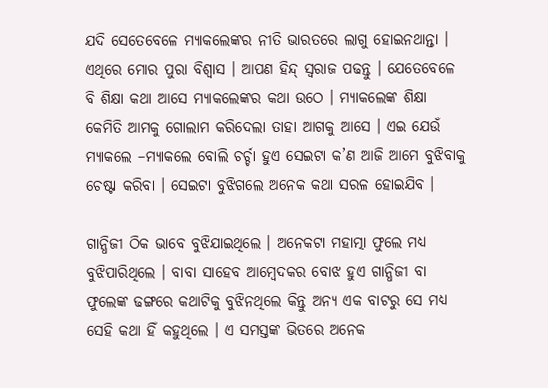ଯଦି ସେତେବେଳେ ମ୍ୟାକଲେଙ୍କର ନୀତି ଭାରତରେ ଲାଗୁ ହୋଇନଥାନ୍ତା । ଏଥିରେ ମୋର ପୁରା ବିଶ୍ୱାସ । ଆପଣ ହିନ୍ଦ୍ ସ୍ୱରାଜ ପଢନ୍ତୁ । ଯେତେବେଳେ ବି ଶିକ୍ଷା କଥା ଆସେ ମ୍ୟାକଲେଙ୍କର କଥା ଉଠେ । ମ୍ୟାକଲେଙ୍କ ଶିକ୍ଷା କେମିତି ଆମକୁ ଗୋଲାମ କରିଦେଲା ତାହା ଆଗକୁ ଆସେ । ଏଇ ଯେଉଁ ମ୍ୟାକଲେ –ମ୍ୟାକଲେ ବୋଲି ଚର୍ଚ୍ଚା ହୁଏ ସେଇଟା କ’ଣ ଆଜି ଆମେ ବୁଝିବାକୁ ଚେଷ୍ଟା କରିବା । ସେଇଟା ବୁଝିଗଲେ ଅନେକ କଥା ସରଳ ହୋଇଯିବ ।

ଗାନ୍ଧିଜୀ ଠିକ ଭାବେ ବୁଝିଯାଇଥିଲେ । ଅନେକଟା ମହାତ୍ମା ଫୁଲେ ମଧ୍ୟ ବୁଝିପାରିଥିଲେ । ବାବା ସାହେବ ଆମ୍ବେଦକର ବୋଝ ହୁଏ ଗାନ୍ଧିଜୀ ବା ଫୁଲେଙ୍କ ଢଙ୍ଗରେ କଥାଟିକୁ ବୁଝିନଥିଲେ କିନ୍ତୁ ଅନ୍ୟ ଏକ ବାଟରୁ ସେ ମଧ୍ୟ ସେହି କଥା ହିଁ କହୁଥିଲେ । ଏ ସମସ୍ତଙ୍କ ଭିତରେ ଅନେକ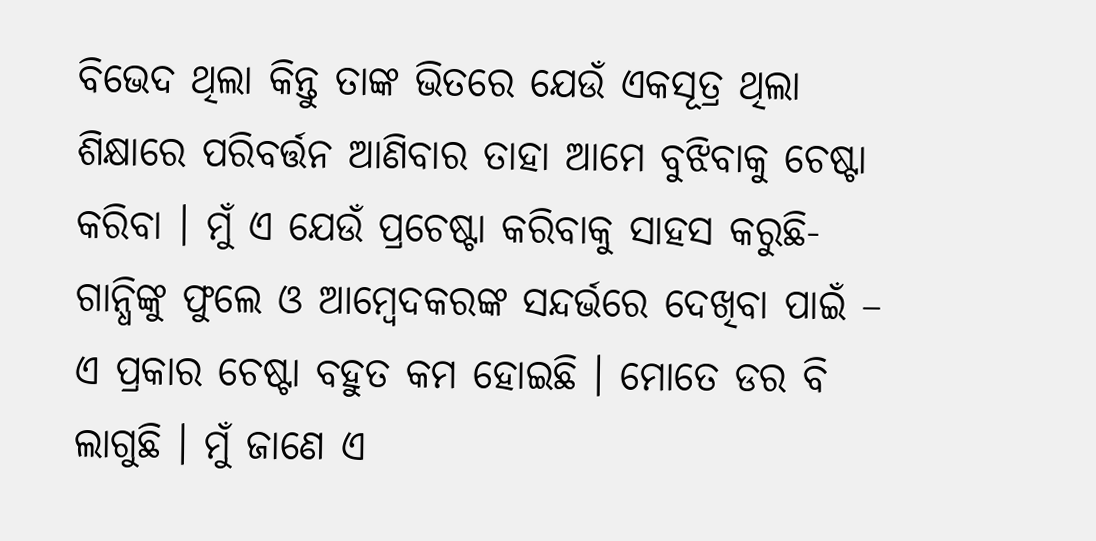ବିଭେଦ ଥିଲା କିନ୍ତୁ ତାଙ୍କ ଭିତରେ ଯେଉଁ ଏକସୂତ୍ର ଥିଲା ଶିକ୍ଷାରେ ପରିବର୍ତ୍ତନ ଆଣିବାର ତାହା ଆମେ ବୁଝିବାକୁ ଚେଷ୍ଟା କରିବା । ମୁଁ ଏ ଯେଉଁ ପ୍ରଚେଷ୍ଟା କରିବାକୁ ସାହସ କରୁଛି- ଗାନ୍ଧିଙ୍କୁ ଫୁଲେ ଓ ଆମ୍ବେଦକରଙ୍କ ସନ୍ଦର୍ଭରେ ଦେଖିବା ପାଇଁ – ଏ ପ୍ରକାର ଚେଷ୍ଟା ବହୁତ କମ ହୋଇଛି । ମୋତେ ଡର ବି ଲାଗୁଛି । ମୁଁ ଜାଣେ ଏ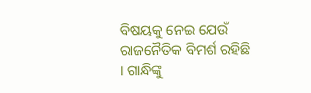ବିଷୟକୁ ନେଇ ଯେଉଁ ରାଜନୈତିକ ବିମର୍ଶ ରହିଛି । ଗାନ୍ଧିଙ୍କୁ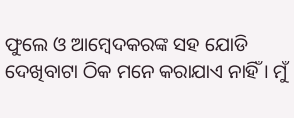ଫୁଲେ ଓ ଆମ୍ବେଦକରଙ୍କ ସହ ଯୋଡି ଦେଖିବାଟା ଠିକ ମନେ କରାଯାଏ ନାହିଁ । ମୁଁ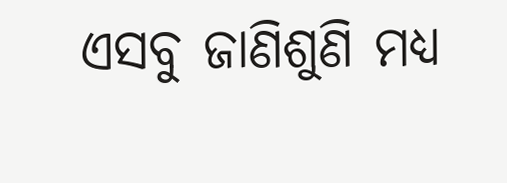ଏସବୁ ଜାଣିଶୁଣି ମଧ୍ୟ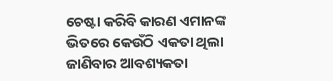ଚେଷ୍ଟା କରିବି କାରଣ ଏମାନଙ୍କ ଭିତରେ କେଉଁଠି ଏକତା ଥିଲା ଜାଣିବାର ଆବଶ୍ୟକତା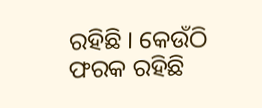ରହିଛି । କେଉଁଠି ଫରକ ରହିଛି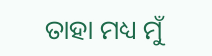ତାହା ମଧ୍ୟ ମୁଁ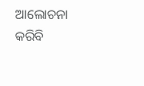ଆଲୋଚନା କରିବି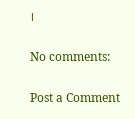।

No comments:

Post a Comment